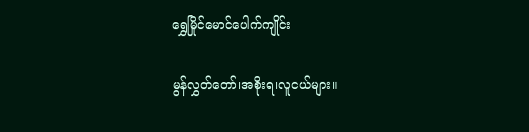ရွှေမြိုင်မောင်ပေါက်ကျိုင်း

မွန်လွှတ်တော်၊အစိုးရ၊လူငယ်များ။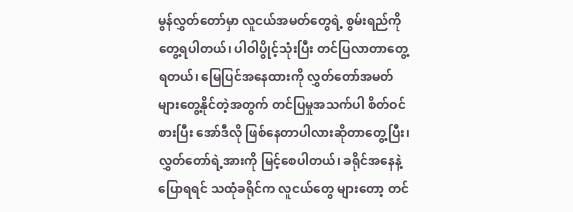မွန်လွှတ်တော်မှာ လူငယ်အမတ်တွေရဲ့ စွမ်းရည်ကို တွေ့ရပါတယ်၊ ပါဝါပွိုင့်သုံးပြီး တင်ပြလာတာတွေ့ရတယ်၊ မြေပြင်အနေထားကို လွှတ်တော်အမတ်များတွေ့နိုင်တဲ့အတွက် တင်ပြမှုအသက်ပါ စိတ်ဝင်စားပြီး အော်ဒီလို ဖြစ်နေတာပါလားဆိုတာတွေ့ပြီး၊ လွှတ်တော်ရဲ့အားကို မြင့်စေပါတယ်၊ ခရိုင်အနေနဲ့ ပြောရရင် သထုံခရိုင်က လူငယ်တွေ များတော့ တင်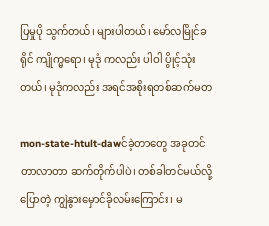ပြမှုပို သွက်တယ်၊ များပါတယ်၊ မော်လမြိုင်ခရိုင် ကျိုက္မရော၊ မုဒုံ ကလည်း ပါဝါ ပွိုင့်သုံးတယ်၊ မုဒုံကလည်း အရင်အစိုးရတစ်ဆက်မတ

mon-state-htult-dawင်ခဲ့တာတွေ အခုတင်တာလာတာ ဆက်တိုက်ပါပဲ၊ တစ်ခါတင်မယ်လို့ပြောတဲ့ ကျွဲနွားမှောင်ခိုလမ်းကြောင်း၊ မ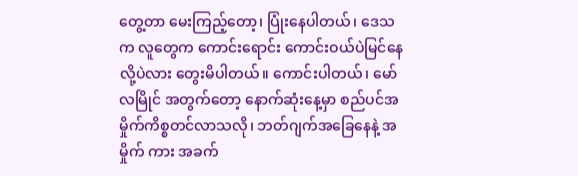တွေ့တာ မေးကြည့်တော့၊ ပြုံးနေပါတယ်၊ ဒေသက လူတွေက ကောင်းရောင်း ကောင်းဝယ်ပဲမြင်နေလို့ပဲလား တွေးမိပါတယ်။ ကောင်းပါတယ်၊ မော်လမြိုင် အတွက်တော့ နောက်ဆုံးနေ့မှာ စည်ပင်အမှိုက်ကိစ္စတင်လာသလို၊ ဘတ်ဂျက်အခြေနေနဲ့ အမှိုက် ကား အခက်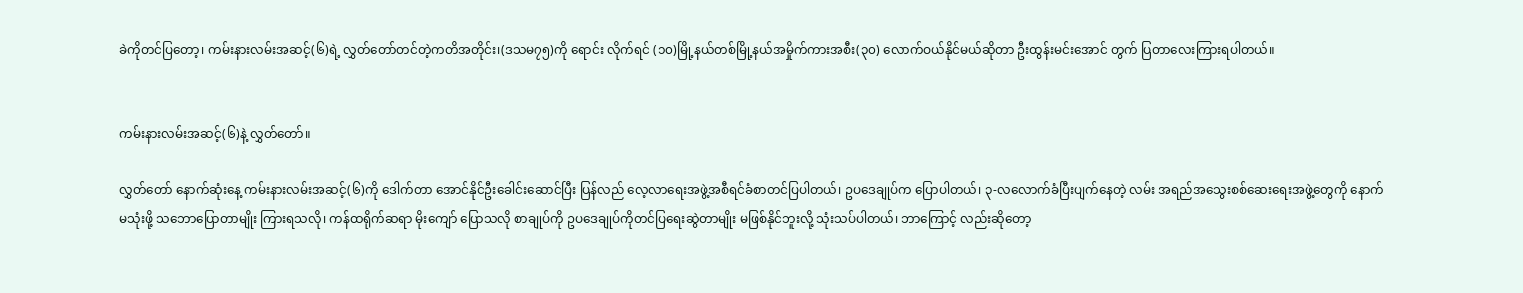ခဲကိုတင်ပြတော့၊ ကမ်းနားလမ်းအဆင့်(၆)ရဲ့ လွှတ်တော်တင်တဲ့ကတိအတိုင်း၊(ဒသမ၇၅)ကို ရောင်း လိုက်ရင် (၁၀)မြို့နယ်တစ်မြို့နယ်အမှိုက်ကားအစီး(၃၀) လောက်ဝယ်နိုင်မယ်ဆိုတာ ဦးထွန်းမင်းအောင် တွက် ပြတာလေးကြားရပါတယ်။


ကမ်းနားလမ်းအဆင့်(၆)နဲ့ လွှတ်တော်။

လွှတ်တော် နောက်ဆုံးနေ့ ကမ်းနားလမ်းအဆင့်(၆)ကို ဒေါက်တာ အောင်နိုင်ဦးခေါင်းဆောင်ပြီး ပြန်လည် လေ့လာရေးအဖွဲ့အစီရင်ခံစာတင်ပြပါတယ်၊ ဥပဒေချုပ်က ပြောပါတယ်၊ ၃-လလောက်ခံပြီးပျက်နေတဲ့ လမ်း အရည်အသွေးစစ်ဆေးရေးအဖွဲ့တွေကို နောက်မသုံးဖို့ သဘောပြောတာမျိုး ကြားရသလို၊ ကန်ထရိုက်ဆရာ မိုးကျော် ပြောသလို စာချုပ်ကို ဥပဒေချုပ်ကိုတင်ပြရေးဆွဲတာမျိုး မဖြစ်နိုင်ဘူးလို့ သုံးသပ်ပါတယ်၊ ဘာကြောင့် လည်းဆိုတော့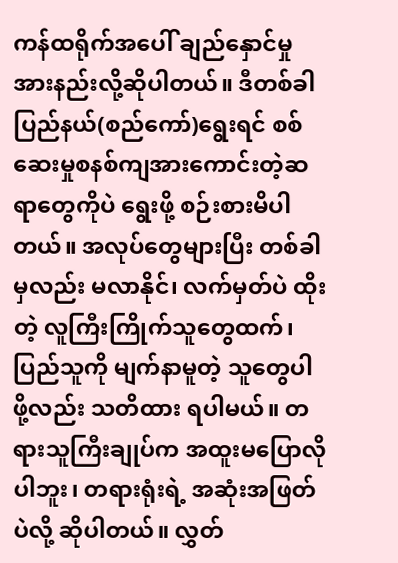ကန်ထရိုက်အပေါ် ချည်နှောင်မှုအားနည်းလို့ဆိုပါတယ်။ ဒီတစ်ခါ ပြည်နယ်(စည်ကော်)ရွေးရင် စစ်ဆေးမှုစနစ်ကျအားကောင်းတဲ့ဆရာတွေကိုပဲ ရွေးဖို့ စဉ်းစားမိပါတယ်။ အလုပ်တွေများပြီး တစ်ခါမှလည်း မလာနိုင်၊ လက်မှတ်ပဲ ထိုးတဲ့ လူကြီးကြိုက်သူတွေထက်၊ ပြည်သူကို မျက်နာမူတဲ့ သူတွေပါဖို့လည်း သတိထား ရပါမယ်။ တရားသူကြီးချုပ်က အထူးမပြောလိုပါဘူး၊ တရားရုံးရဲ့ အဆုံးအဖြတ်ပဲလို့ ဆိုပါတယ်။ လွှတ်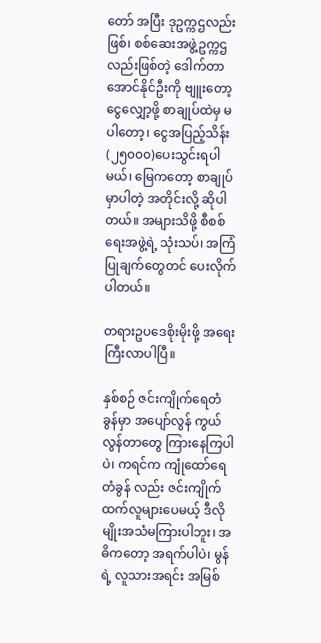တော် အပြီး ဒုဥက္ကဌလည်းဖြစ်၊ စစ်ဆေးအဖွဲ့ဥက္ကဌလည်းဖြစ်တဲ့ ဒေါက်တာအောင်နိုင်ဦးကို ဗျူးတော့ ငွေလျှော့ဖို့ စာချုပ်ထဲမှ မပါတော့၊ ငွေအပြည့်သိန်း(၂၅၀၀၀)ပေးသွင်းရပါမယ်၊ မြေကတော့ စာချုပ်မှာပါတဲ့ အတိုင်းလို့ ဆိုပါတယ်။ အများသိဖို့ စီစစ်ရေးအဖွဲ့ရဲ့ သုံးသပ်၊ အကြံပြုချက်တွေတင် ပေးလိုက်ပါတယ်။

တရားဥပဒေစိုးမိုးဖို့ အရေးကြီးလာပါပြီ။

နှစ်စဉ် ဇင်းကျိုက်ရေတံခွန်မှာ အပျော်လွန် ကွယ်လွန်တာတွေ ကြားနေကြပါပဲ၊ ကရင်က ကျုံထော်ရေတံခွန် လည်း ဇင်းကျိုက်ထက်လူများပေမယ့် ဒီလိုမျိုးအသံမကြားပါဘူး၊ အဓိကတော့ အရက်ပါပဲ၊ မွန်ရဲ့ လူသားအရင်း အမြစ်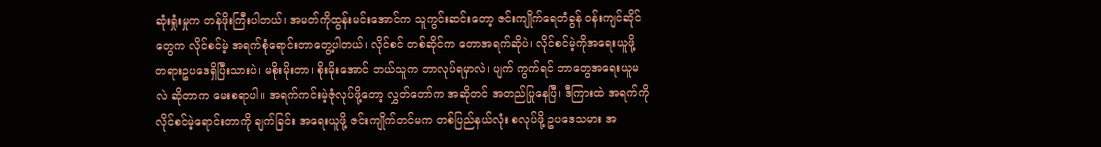ဆုံးရှုံးမှုက တန်ဖိုးကြီးပါတယ်၊ အမတ်ကိုထွန်းမင်းအောင်က သူကွင်းဆင်းတော့ ဇင်းကျိုက်ရေတံခွန် ဝန်းကျင်ဆိုင်တွေက လိုင်စင်မဲ့ အရက်စုံရောင်းတာတွေ့ပါတယ်၊ လိုင်စင် တစ်ဆိုင်က တောအရက်ဆိုပဲ၊ လိုင်စင်မဲ့ကိုအရေးယူဖို့ တရားဥပဒေရှိပြီးသားပဲ၊ မစိုးမိုးတာ၊ စိုးမိုးအောင် ဘယ်သူက ဘာလုပ်ရမှာလဲ၊ ပျက် ကွက်ရင် ဘာတွေအရေးယူမလဲ ဆိုတာက မေးစရာပါ။ အရက်ကင်းမဲ့ဇုံလုပ်ဖို့တော့ လွှတ်တော်က အဆိုတင် အတည်ပြုနေပြီ၊ ဒီကြားထဲ အရက်ကို လိုင်စင်မဲ့ရောင်းတာကို ချက်ခြင်း အရေးယူဖို့ ဇင်းကျိုက်တင်မက တစ်ပြည်နယ်လုံး စလုပ်ဖို့ ဥပဒေသမား အ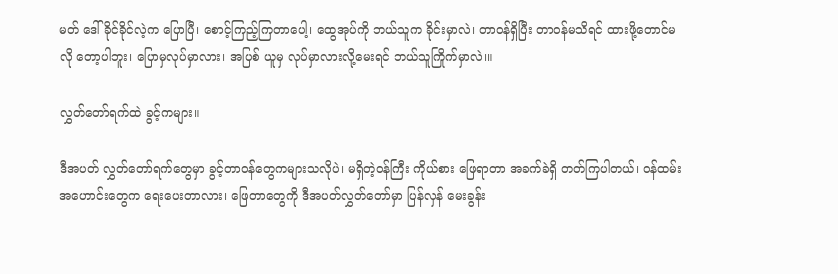မတ် ဒေါ်ခိုင်ခိုင်လဲ့က ပြောပြီ၊ စောင့်ကြည့်ကြတာပေါ့၊ ထွေအုပ်ကို ဘယ်သူက ခိုင်းမှာလဲ၊ တာဝန်ရှိပြီး တာဝန်မသိရင် ထားဖို့တောင်မလို တော့ပါဘူး၊ ပြောမှလုပ်မှာလား၊ အပြစ် ယူမှ လုပ်မှာလားလို့မေးရင် ဘယ်သူကြိုက်မှာလဲ၊။

လွှတ်တော်ရက်ထဲ ခွင့်ကများ။

ဒီအပတ် လွှတ်တော်ရက်တွေမှာ ခွင့်တာဝန်တွေကများသလိုပဲ၊ မရှိတဲ့ဝန်ကြီး ကိုယ်စား ဖြေရာတာ အခက်ခဲရှိ တတ်ကြပါတယ်၊ ဝန်ထမ်းအဟောင်းတွေက ရေးပေးတာလား၊ ဖြေတာတွေကို ဒီအပတ်လွှတ်တော်မှာ ပြန်လှန် မေးခွန်း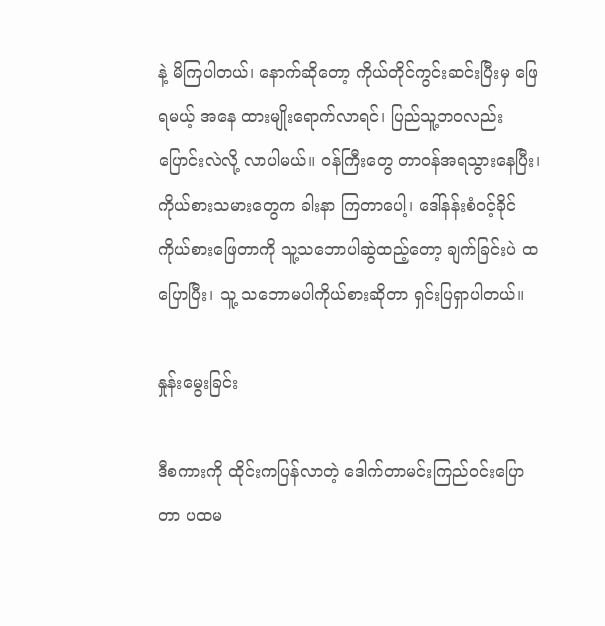နဲ့ မိကြပါတယ်၊ နောက်ဆိုတော့ ကိုယ်တိုင်ကွင်းဆင်းပြီးမှ ဖြေရမယ့် အနေ ထားမျိုးရောက်လာရင်၊ ပြည်သူ့ဘဝလည်း ပြောင်းလဲလို့ လာပါမယ်။ ဝန်ကြီးတွေ တာဝန်အရသွားနေပြီး၊ ကိုယ်စားသမားတွေက ခါးနာ ကြတာပေါ့၊ ဒေါ်နန်းစံဝင့်ခိုင် ကိုယ်စားဖြေတာကို သူ့သဘောပါဆွဲထည့်တော့ ချက်ခြင်းပဲ ထပြောပြီး၊ သူ့ သဘောမပါကိုယ်စားဆိုတာ ရှင်းပြရှာပါတယ်။

နှုန်းမွေးခြင်း

ဒီစကားကို ထိုင်းကပြန်လာတဲ့ ဒေါက်တာမင်းကြည်ဝင်းပြောတာ ပထမ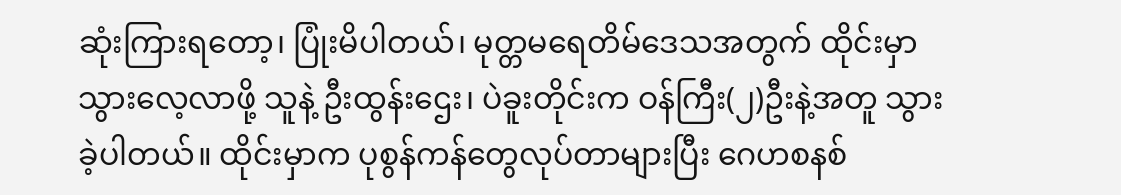ဆုံးကြားရတော့၊ ပြုံးမိပါတယ်၊ မုတ္တမရေတိမ်ဒေသအတွက် ထိုင်းမှာ သွားလေ့လာဖို့ သူနဲ့ ဦးထွန်းဌေး၊ ပဲခူးတိုင်းက ဝန်ကြီး(၂)ဦးနဲ့အတူ သွားခဲ့ပါတယ်။ ထိုင်းမှာက ပုစွန်ကန်တွေလုပ်တာများပြီး ဂေဟစနစ်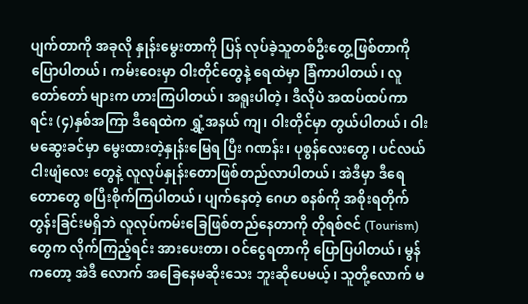ပျက်တာကို အခုလို နှုန်းမွေးတာကို ပြန် လုပ်ခဲ့သူတစ်ဦးတွေ့ဖြစ်တာကို ပြောပါတယ်၊ ကမ်းဝေးမှာ ဝါးတိုင်တွေနဲ့ ရေထဲမှာ ခြံကာပါတယ်၊ လူတော်တော် များက ဟားကြပါတယ်၊ အရူးပါတဲ့၊ ဒီလိုပဲ အထပ်ထပ်ကာရင်း (၄)နှစ်အကြာ ဒီရေထဲက ရွှံ့အနယ် ကျ၊ ဝါးတိုင်မှာ တွယ်ပါတယ်၊ ဝါးမဆွေးခင်မှာ မွေးထားတဲ့နှုန်းမြေရ ပြီး ဂဏန်း၊ ပုစွန်လေးတွေ၊ ပင်လယ်ငါးဖျံလေး တွေနဲ့ လူလုပ်နှုန်းတောဖြစ်တည်လာပါတယ်၊ အဲဒီမှာ ဒီရေတောတွေ စပြီးစိုက်ကြပါတယ်၊ ပျက်နေတဲ့ ဂေဟ စနစ်ကို အစိုးရတိုက် တွန်းခြင်းမရှိဘဲ လူလုပ်ကမ်းခြေဖြစ်တည်နေတာကို တိုရစ်ဇင် (Tourism) တွေက လိုက်ကြည့်ရင်း အားပေးတာ၊ ဝင်ငွေရတာကို ပြောပြပါတယ်၊ မွန်ကတော့ အဲဒီ လောက် အခြေနေမဆိုးသေး ဘူးဆိုပေမယ့်၊ သူတို့လောက် မ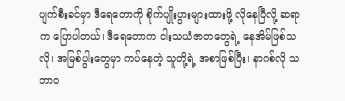ပျက်စီးခင်မှာ ဒီရေတောကို စိုက်ပျိုးပွားများထားဖို့ လိုနေပြီလို့ ဆရာက ပြောပါတယ်၊ ဒီရေတောက ငါးသယံဇာတတွေရဲ့ နေအိမ်ဖြစ်သလို၊ အမြစ်ပွါးတွေမှာ ကပ်နေတဲ့ သူတို့ရဲ့ အစာဖြစ်ပြီး၊ နာဂစ်လို သဘာဝ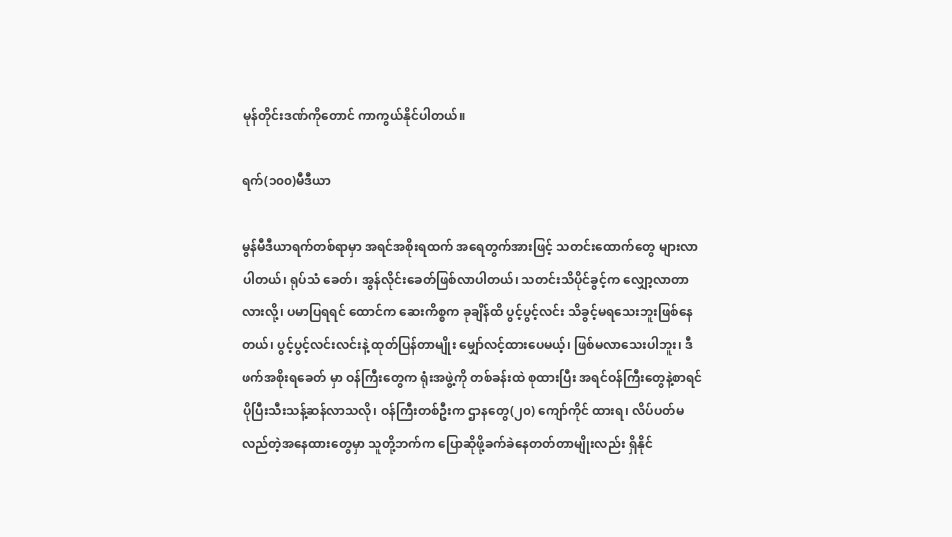မုန်တိုင်းဒဏ်ကိုတောင် ကာကွယ်နိုင်ပါတယ်။

ရက်(၁၀၀)မီဒီယာ

မွန်မီဒီယာရက်တစ်ရာမှာ အရင်အစိုးရထက် အရေတွက်အားဖြင့် သတင်းထောက်တွေ များလာပါတယ်၊ ရုပ်သံ ခေတ်၊ အွန်လိုင်းခေတ်ဖြစ်လာပါတယ်၊ သတင်းသိပိုင်ခွင့်က လျှော့လာတာလားလို့၊ ပမာပြရရင် ထောင်က ဆေးကိစ္စက ခုချိန်ထိ ပွင့်ပွင့်လင်း သိခွင့်မရသေးဘူးဖြစ်နေတယ်၊ ပွင့်ပွင့်လင်းလင်းနဲ့ ထုတ်ပြန်တာမျိုး မျှော်လင့်ထားပေမယ့်၊ ဖြစ်မလာသေးပါဘူး၊ ဒီဖက်အစိုးရခေတ် မှာ ဝန်ကြီးတွေက ရုံးအဖွဲ့ကို တစ်ခန်းထဲ စုထားပြီး အရင်ဝန်ကြီးတွေနဲ့စာရင် ပိုပြီးသီးသန့်ဆန်လာသလို၊ ဝန်ကြီးတစ်ဦးက ဌာနတွေ(၂၀) ကျော်ကိုင် ထားရ၊ လိပ်ပတ်မလည်တဲ့အနေထားတွေမှာ သူတို့ဘက်က ပြောဆိုဖို့ခက်ခဲနေတတ်တာမျိုးလည်း ရှိနိုင်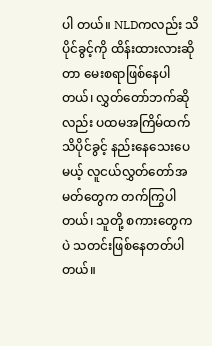ပါ တယ်။ NLDကလည်း သိပိုင်ခွင့်ကို ထိန်းထားလားဆိုတာ မေးစရာဖြစ်နေပါတယ်၊ လွှတ်တော်ဘက်ဆို လည်း ပထမအကြိမ်ထက် သိပိုင်ခွင့် နည်းနေသေးပေမယ့် လူငယ်လွှတ်တော်အမတ်တွေက တက်ကြွပါတယ်၊ သူတို့ စကားတွေကပဲ သတင်းဖြစ်နေတတ်ပါတယ်။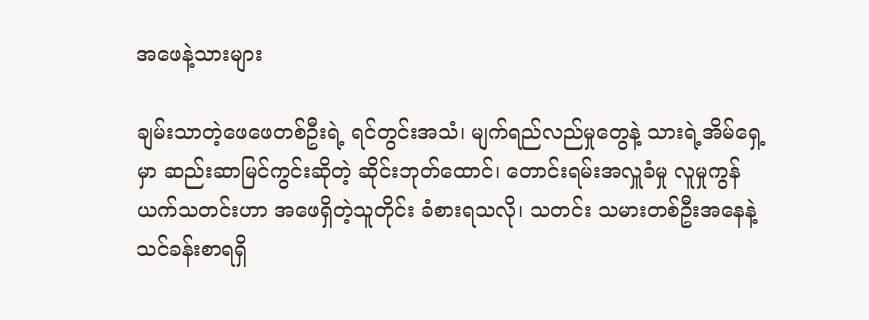အဖေနဲ့သားများ

ချမ်းသာတဲ့ဖေဖေတစ်ဦးရဲ့ ရင်တွင်းအသံ၊ မျက်ရည်လည်မှုတွေနဲ့ သားရဲ့အိမ်ရှေ့မှာ ဆည်းဆာမြင်ကွင်းဆိုတဲ့ ဆိုင်းဘုတ်ထောင်၊ တောင်းရမ်းအလှူခံမှု လူမှုကွန်ယက်သတင်းဟာ အဖေရှိတဲ့သူတိုင်း ခံစားရသလို၊ သတင်း သမားတစ်ဦးအနေနဲ့ သင်ခန်းစာရရှိ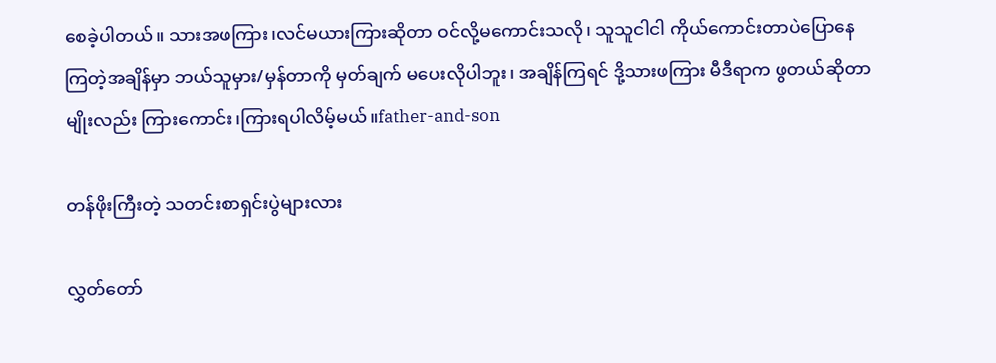စေခဲ့ပါတယ်။ သားအဖကြား၊လင်မယားကြားဆိုတာ ဝင်လို့မကောင်းသလို၊ သူသူငါငါ ကိုယ်ကောင်းတာပဲပြောနေကြတဲ့အချိန်မှာ ဘယ်သူမှား/မှန်တာကို မှတ်ချက် မပေးလိုပါဘူး၊ အချိန်ကြရင် ဒို့သားဖကြား မီဒီရာက ဖွတယ်ဆိုတာမျိုးလည်း ကြားကောင်း၊ကြားရပါလိမ့်မယ်။father-and-son

တန်ဖိုးကြီးတဲ့ သတင်းစာရှင်းပွဲများလား

လွှတ်တော်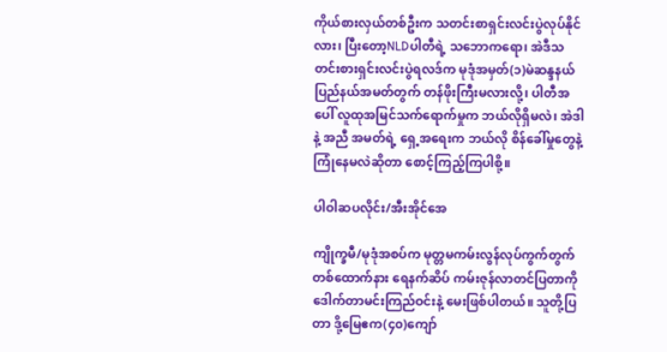ကိုယ်စားလှယ်တစ်ဦးက သတင်းစာရှင်းလင်းပွဲလုပ်နိုင်လား၊ ပြီးတော့NLDပါတီရဲ့ သဘောကရော၊ အဲဒီသတင်းစားရှင်းလင်းပွဲရလဒ်က မုဒုံအမှတ်(၁)မဲဆန္ဒနယ် ပြည်နယ်အမတ်တွက် တန်ဖိုးကြီးမလားလို့၊ ပါတီအပေါ် လူထုအမြင်သက်ရောက်မှုက ဘယ်လိုရှိမလဲ၊ အဲဒါနဲ့ အညီ အမတ်ရဲ့ ရှေ့အရေးက ဘယ်လို စိန်ခေါ်မှုတွေနဲ့ ကြုံနေမလဲဆိုတာ စောင့်ကြည့်ကြပါစို့။

ပါဝါဆပလိုင်း/အီးအိုင်အေ

ကျိုက္ခမီ/မုဒုံအစပ်က မုတ္တမကမ်းလွန်လုပ်ကွက်တွက် တစ်ထောက်နား ရေနက်ဆိပ် ကမ်းဇုန်လာတင်ပြတာကို ဒေါက်တာမင်းကြည်ဝင်းနဲ့ မေးဖြစ်ပါတယ်။ သူတို့ပြတာ ဒို့မြေဧက(၄၀)ကျော်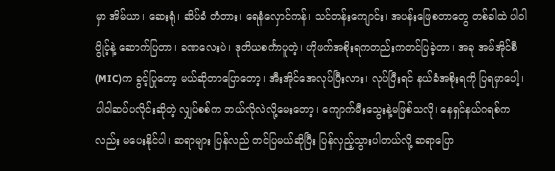မှာ အိမ်ယာ၊ ဆေးရုံ၊ ဆိပ်ခံ တံတား၊ ရေနံလှောင်ကန်၊ သင်တန်းကျောင်း၊ အပန်းဖြေစတာတွေ တစ်ခါထဲ ပါဝါပွိုင့်နဲ့ ဆောက်ပြတာ၊ ခဏလေးပဲ၊ ဒုတိယစင်္ကာပူတဲ့၊ ဟိုဖက်အစိုးရကတည်းကတင်ပြခဲ့တာ၊ အခု အမ်အိုင်စီ(MIC)က ခွင့်ပြုတော့ မယ်ဆိုတာပြောတော့၊ အီးအိုင်အေလုပ်ပြီးလား၊ လုပ်ပြီးရင် နယ်ခံအစိုးရကို ပြရမှာပေါ့၊ ပါဝါဆပ်ပလိုင်းဆိုတဲ့ လျှပ်စစ်က ဘယ်လိုလဲလို့မေးတော့၊ ကျောက်မီးသွေးနဲ့မဖြစ်သလို၊ နေရှင်နယ်ဂရစ်ကလည်း မပေးနိုင်ပါ၊ ဆရာများ ပြန်လည် တင်ပြမယ်ဆိုပြီး ပြန်လှည့်သွားပါတယ်လို့ ဆရာပြော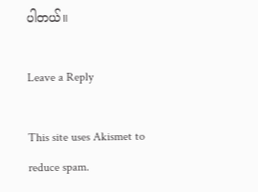ပါတယ်။

Leave a Reply

This site uses Akismet to reduce spam.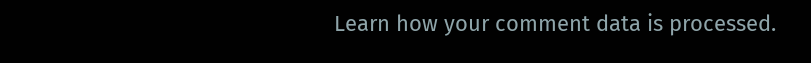Learn how your comment data is processed.